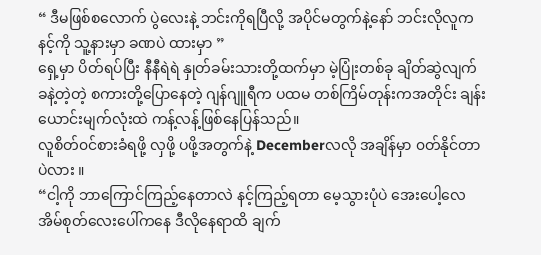“ ဒီမဖြစ်စလောက် ပွဲလေးနဲ့ ဘင်းကိုရပြီလို့ အပိုင်မတွက်နဲ့နော် ဘင်းလိုလူက နင့်ကို သူ့နားမှာ ခဏပဲ ထားမှာ ”
ရှေ့မှာ ပိတ်ရပ်ပြီး နီနီရဲရဲ နှုတ်ခမ်းသားတို့ထက်မှာ မဲ့ပြုံးတစ်ခု ချိတ်ဆွဲလျက် ခနဲ့တဲ့တဲ့ စကားတို့ပြောနေတဲ့ ဂျန်ဂျူရီက ပထမ တစ်ကြိမ်တုန်းကအတိုင်း ချန်းယောင်းမျက်လုံးထဲ ကန့်လန့်ဖြစ်နေပြန်သည်။
လူစိတ်၀င်စားခံရဖို့ လှဖို့ ပဖို့အတွက်နဲ့ Decemberလလို အချိန်မှာ ၀တ်နိုင်တာပဲလား ။
“ငါ့ကို ဘာကြောင်ကြည့်နေတာလဲ နင့်ကြည့်ရတာ မေ့သွားပုံပဲ အေးပေါ့လေ အိမ်စုတ်လေးပေါ်ကနေ ဒီလိုနေရာထိ ချက်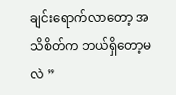ချင်းရောက်လာတော့ အသိစိတ်က ဘယ်ရှိတော့မလဲ ”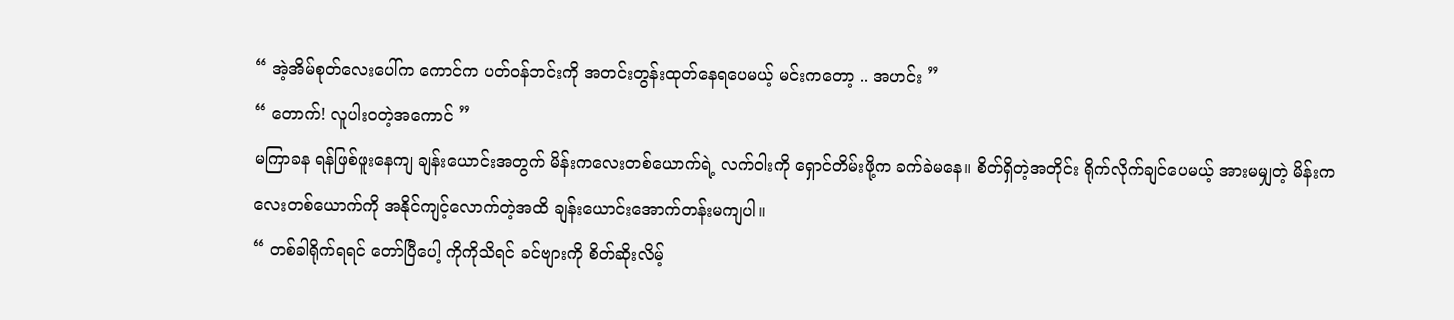“ အဲ့အိမ်စုတ်လေးပေါ်က ကောင်က ပတ်၀န်ဘင်းကို အတင်းတွန်းထုတ်နေရပေမယ့် မင်းကတော့ .. အဟင်း ”
“ တောက်! လူပါး၀တဲ့အကောင် ”
မကြာခန ရန်ဖြစ်ဖူးနေကျ ချန်းယောင်းအတွက် မိန်းကလေးတစ်ယောက်ရဲ့ လက်ဝါးကို ရှောင်တိမ်းဖို့က ခက်ခဲမနေ။ စိတ်ရှိတဲ့အတိုင်း ရိုက်လိုက်ချင်ပေမယ့် အားမမျှတဲ့ မိန်းကလေးတစ်ယောက်ကို အနိုင်ကျင့်လောက်တဲ့အထိ ချန်းယောင်းအောက်တန်းမကျပါ။
“ တစ်ခါရိုက်ရရင် တော်ပြီပေါ့ ကိုကိုသိရင် ခင်ဗျားကို စိတ်ဆိုးလိမ့်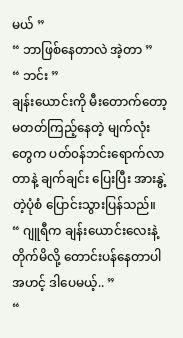မယ် ”
“ ဘာဖြစ်နေတာလဲ အဲ့တာ ”
“ ဘင်း ”
ချန်းယောင်းကို မီးတောက်တော့မတတ်ကြည့်နေတဲ့ မျက်လုံးတွေက ပတ်၀န်ဘင်းရောက်လာတာနဲ့ ချက်ချင်း ပြေးပြီး အားနွဲ့တဲ့ပုံစံ ပြောင်းသွားပြန်သည်။
“ ဂျူရီက ချန်းယောင်းလေးနဲ့တိုက်မိလို့ တောင်းပန်နေတာပါ အဟင့် ဒါပေမယ့်.. ”
“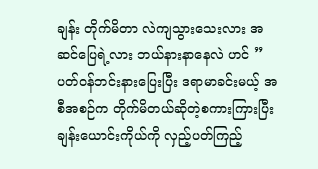ချန်း တိုက်မိတာ လဲကျသွားသေးလား အဆင်ပြေရဲ့လား ဘယ်နားနာနေလဲ ဟင် ”
ပတ်၀န်ဘင်းနားပြေးပြီး ဒရာမာခင်းမယ့် အစီအစဉ်က တိုက်မိတယ်ဆိုတဲ့စကားကြားပြီး ချန်းယောင်းကိုယ်ကို လှည့်ပတ်ကြည့်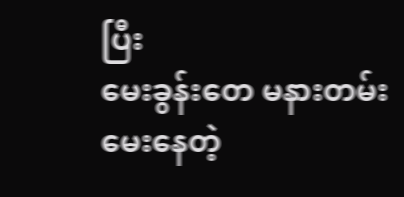ပြီး
မေးခွန်းတေ မနားတမ်းမေးနေတဲ့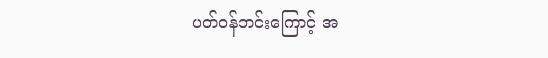ပတ်၀န်ဘင်းကြောင့် အ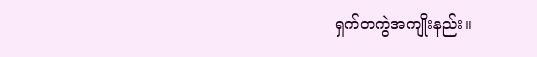ရှက်တကွဲအကျိုးနည်း။